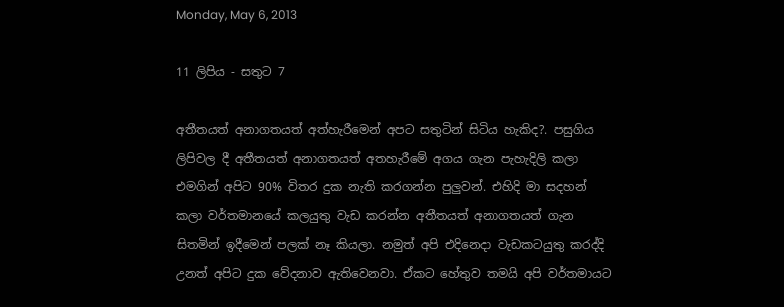Monday, May 6, 2013

11 ලිපිය - සතුට 7

අතීතයත් අනාගතයත් අත්හැරීමෙන් අපට සතුටින් සිටිය හැකිද?. පසුගිය ලිපිවල දී අතීතයත් අනාගතයත් අතහැරීමේ අගය ගැන පැහැදිලි කලා එමගින් අපිට 90% විතර දුක නැති කරගන්න පුලුවන්. එහිදි මා සදහන් කලා වර්තමානයේ කලයුතු වැඩ කරන්න අතීතයත් අනාගතයත් ගැන සිතමින් ඉදීමෙන් පලක් නෑ කියලා. නමුත් අපි එදිනෙදා වැඩකටයුතු කරද්දි උනත් අපිට දුක වේදනාව ඇතිවෙනවා. ඒකට හේතුව තමයි අපි වර්තමායට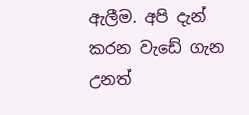ඇලීම. අපි දැන් කරන වැඩේ ගැන උනත්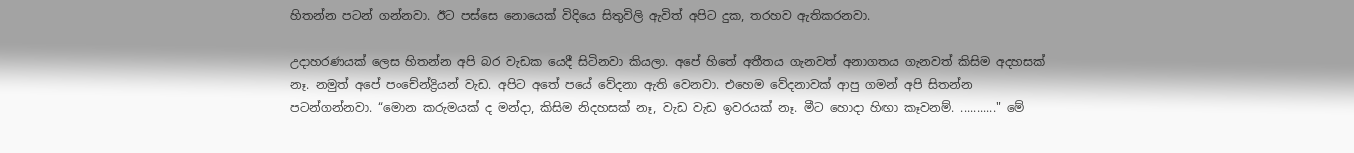හිතන්න පටන් ගන්නවා. ඊට පස්සෙ නොයෙක් විදියෙ සිතුවිලි ඇවිත් අපිට දුක, තරහව ඇතිකරනවා.

උදාහරණයක් ලෙස හිතන්න අපි බර වැඩක යෙදී සිටිනවා කියලා. අපේ හිතේ අතීතය ගැනවත් අනාගතය ගැනවත් කිසිම අදහසක් නෑ. නමුත් අපේ පංචේන්ද්‍රියන් වැඩ. අපිට අතේ පයේ වේදනා ඇති වෙනවා. එහෙම වේදනාවක් ආපු ගමන් අපි සිතන්න පටන්ගන්නවා. “මොන කරුමයක් ද මන්දා, කිසිම නිදහසක් නෑ, වැඩ වැඩ ඉවරයක් නෑ. මීට හොදා හිඟා කෑවනම්. ..........." මේ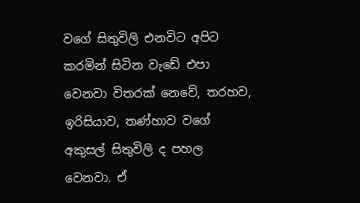වගේ සිතුවිලි එනවිට අපිට කරමින් සිටින වැඩේ එපා වෙනවා විතරක් නෙවේ, තරහව, ඉරිසියාව, තණ්හාව වගේ අකුසල් සිතුවිලි ද පහල වෙනවා. ඒ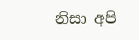නිසා අපි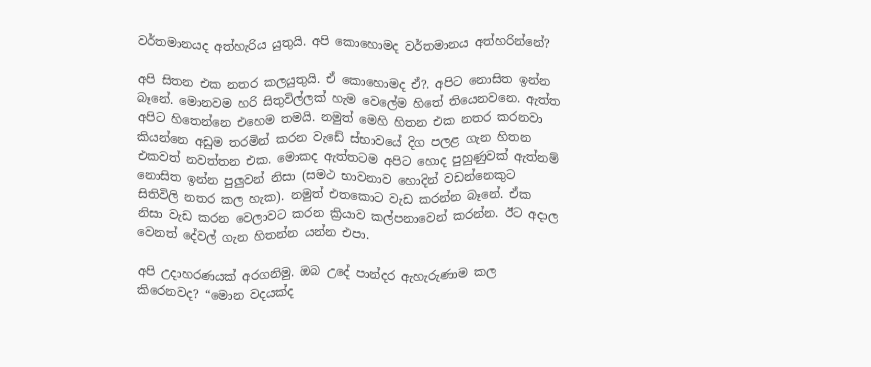වර්තමානයද අත්හැරිය යුතුයි. අපි කොහොමද වර්තමානය අත්හරින්නේ?

අපි සිතන එක නතර කලයුතුයි. ඒ කොහොමද ඒ?. අපිට නොසිත ඉන්න බෑනේ. මොනවම හරි සිතුවිල්ලක් හැම වෙලේම හිතේ තියෙනවනෙ. ඇත්ත අපිට හිතෙන්නෙ එහෙම තමයි. නමුත් මෙහි හිතන එක නතර කරනවා කියන්නෙ අඩුම තරමින් කරන වැඩේ ස්භාවයේ දිග පලළ ගැන හිතන එකවත් නවත්තන එක. මොකද ඇත්තටම අපිට හොද පුහුණුවක් ඇත්නම් නොසිත ඉන්න පුලුවන් නිසා (සමථ භාවනාව හොදින් වඩන්නෙකුට සිතිවිලි නතර කල හැක). නමුත් එතකොට වැඩ කරන්න බෑනේ. ඒක නිසා වැඩ කරන වෙලාවට කරන ක්‍රියාව කල්පනාවෙන් කරන්න. ඊට අදාල වෙනත් දේවල් ගැන හිතන්න යන්න එපා.

අපි උදාහරණයක් අරගනිමු. ඔබ උදේ පාන්දර ඇහැරුණාම කල කිරෙනවද? “මොන වදයක්ද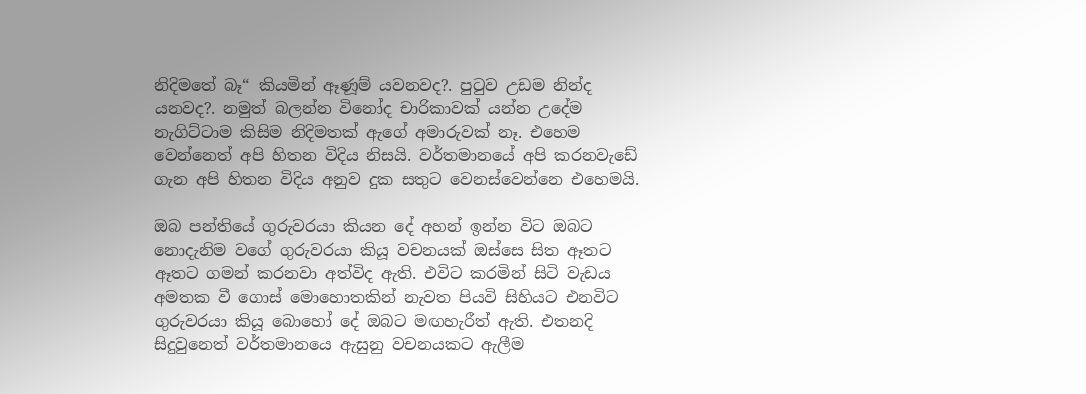නිදිමතේ බෑ“ කියමින් ඈණූම් යවනවද?. පුටුව උඩම නින්ද යනවද?. නමුත් බලන්න විනෝද චාරිකාවක් යන්න උදේම නැගිට්ටාම කිසිම නිදිමතක් ඇගේ අමාරුවක් නෑ. එහෙම වෙන්නෙත් අපි හිතන විදිය නිසයි. වර්තමානයේ අපි කරනවැඩේ ගැන අපි හිතන විදිය අනුව දුක සතුට වෙනස්වෙන්නෙ එහෙමයි.

ඔබ පන්තියේ ගුරුවරයා කියන දේ අහන් ඉන්න විට ඔබට නොදැනිම වගේ ගුරුවරයා කියූ වචනයක් ඔස්සෙ සිත ඈතට ඈතට ගමන් කරනවා අත්විද ඇති. එවිට කරමින් සිටි වැඩය අමතක වී ගොස් මොහොතකින් නැවත පියවි සිහියට එනවිට ගුරුවරයා කියූ බොහෝ දේ ඔබට මඟහැරීත් ඇති. එතනදි සිදුවුනෙත් වර්තමානයෙ ඇසුනු වචනයකට ඇලීම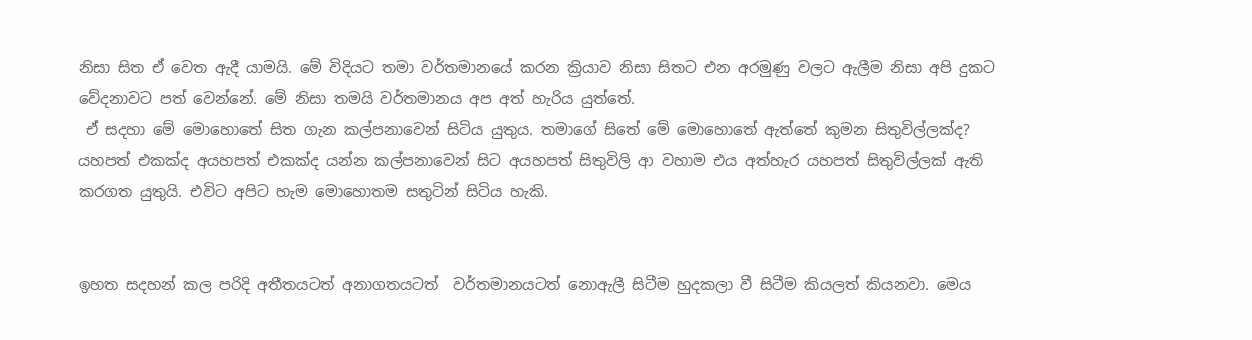නිසා සිත ඒ වෙත ඇදී යාමයි. මේ විදියට තමා වර්තමානයේ කරන ක්‍රියාව නිසා සිතට එන අරමුණු වලට ඇලීම නිසා අපි දුකට වේදනාවට පත් වෙන්නේ. මේ නිසා තමයි වර්තමානය අප අත් හැරිය යුත්තේ.
 ඒ සදහා මේ මොහොතේ සිත ගැන කල්පනාවෙන් සිටිය යුතුය. තමාගේ සිතේ මේ මොහොතේ ඇත්තේ කුමන සිතුවිල්ලක්ද? යහපත් එකක්ද අයහපත් එකක්ද යන්න කල්පනාවෙන් සිට අයහපත් සිතුවිලි ආ වහාම එය අත්හැර යහපත් සිතුවිල්ලක් ඇති කරගත යුතුයි. එවිට අපිට හැම මොහොතම සතුටින් සිටිය හැකි.


ඉහත සදහන් කල පරිදි අතීතයටත් අනාගතයටත්  වර්තමානයටත් නොඇලී සිටීම හුදකලා වී සිටීම කියලත් කියනවා. මෙය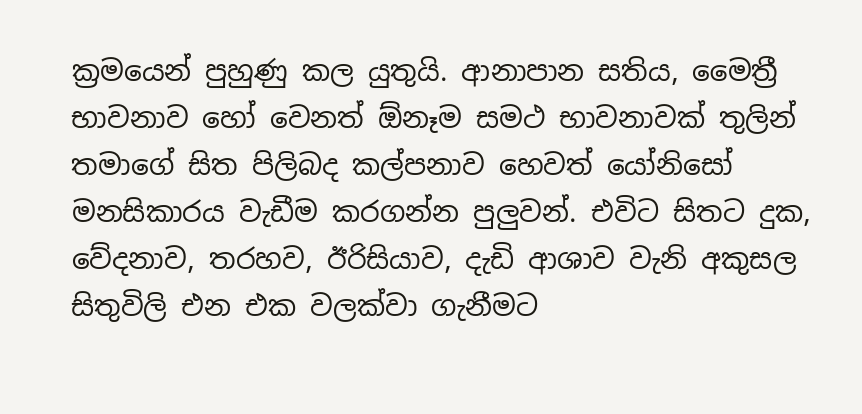ක්‍රමයෙන් පුහුණු කල යුතුයි. ආනාපාන සතිය, මෛත්‍රී භාවනාව හෝ වෙනත් ඕනෑම සමථ භාවනාවක් තුලින් තමාගේ සිත පිලිබද කල්පනාව හෙවත් යෝනිසෝ මනසිකාරය වැඩීම කරගන්න පුලුවන්. එවිට සිතට දුක, වේදනාව, තරහව, ඊරිසියාව, දැඩි ආශාව වැනි අකුසල සිතුවිලි එන එක වලක්වා ගැනීමට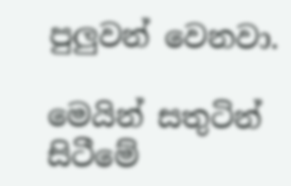පුලුවන් වෙනවා.

මෙයින් සතුටින් සිටීමේ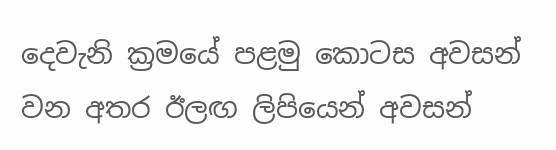දෙවැනි ක්‍රමයේ පළමු කොටස අවසන් වන අතර ඊලඟ ලිපියෙන් අවසන්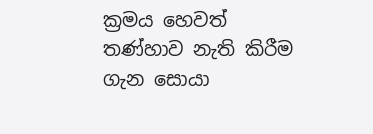ක්‍රමය හෙවත් තණ්හාව නැති කිරීම ගැන සොයා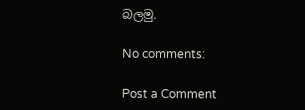බලමු.

No comments:

Post a Comment